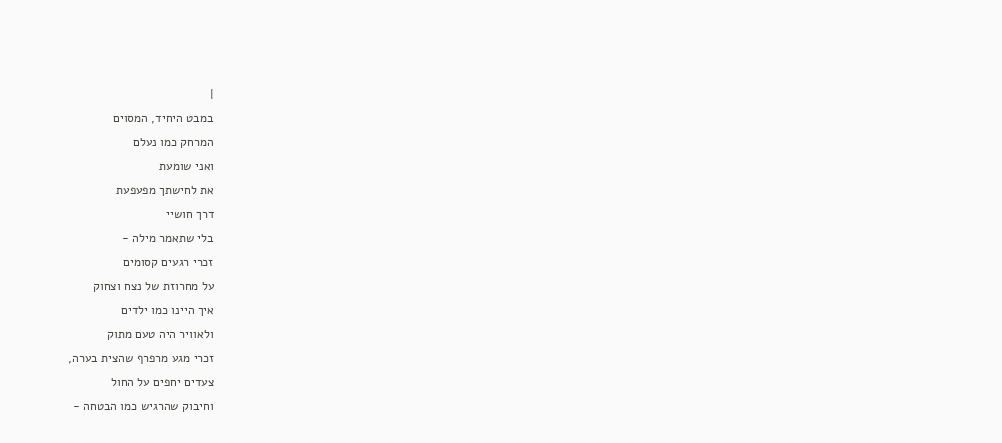|
במבט היחיד, המסוים
המרחק כמו נעלם
ואני שומעת
את לחישתך מפעפעת
דרך חושיי
בלי שתאמר מילה -
זכרי רגעים קסומים
על מחרוזת של נצח וצחוק
איך היינו כמו ילדים
ולאוויר היה טעם מתוק
זכרי מגע מרפרף שהצית בערה,
צעדים יחפים על החול
וחיבוק שהרגיש כמו הבטחה -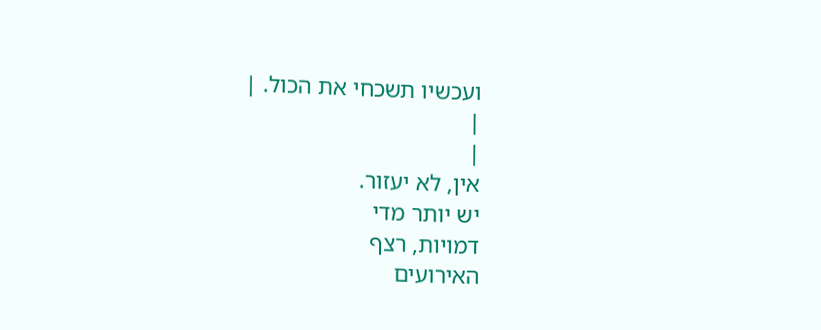ועכשיו תשכחי את הכול. |
|
|
אין, לא יעזור.
יש יותר מדי
דמויות, רצף
האירועים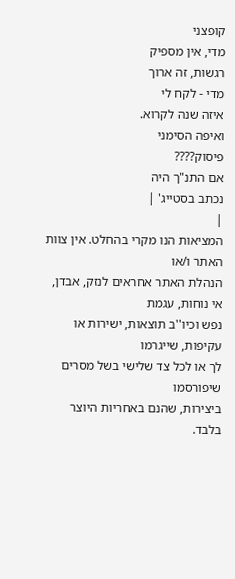קופצני
מדי, אין מספיק
רגשות, זה ארוך
מדי - לקח לי
איזה שנה לקרוא.
ואיפה הסימני
פיסוק????
אם התנ"ך היה
נכתב בסטייג' |
|
המציאות הנו מקרי בהחלט. אין צוות האתר ו/או
הנהלת האתר אחראים לנזק, אבדן, אי נוחות, עגמת
נפש וכיו''ב תוצאות, ישירות או עקיפות, שייגרמו
לך או לכל צד שלישי בשל מסרים שיפורסמו
ביצירות, שהנם באחריות היוצר בלבד.